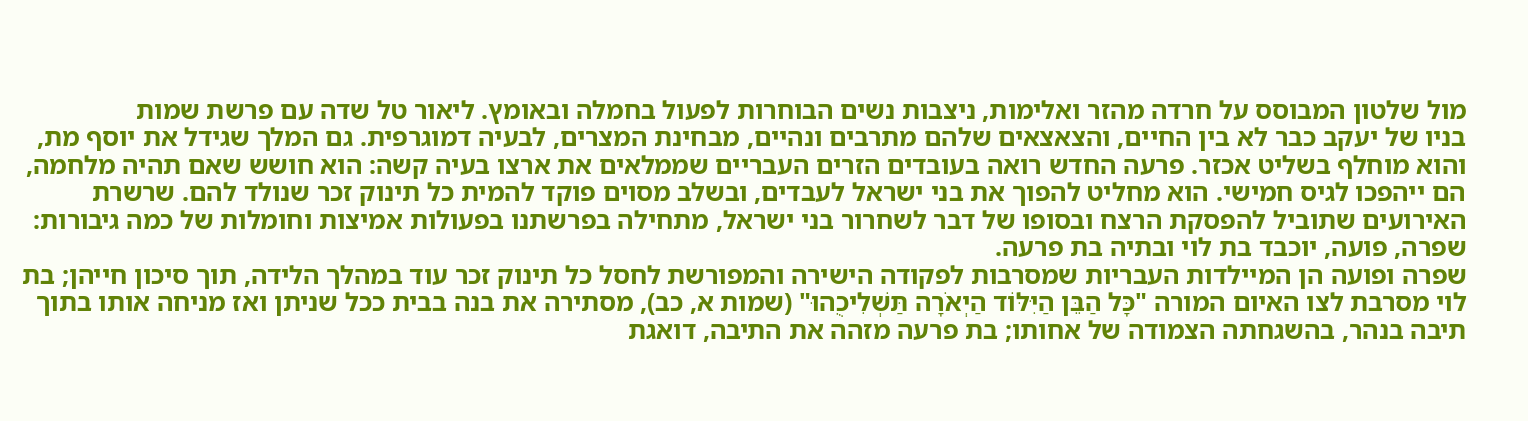מול שלטון המבוסס על חרדה מהזר ואלימות, ניצבות נשים הבוחרות לפעול בחמלה ובאומץ. ליאור טל שדה עם פרשת שמות
בניו של יעקב כבר לא בין החיים, והצאצאים שלהם מתרבים ונהיים, מבחינת המצרים, לבעיה דמוגרפית. גם המלך שגידל את יוסף מת, והוא מוחלף בשליט אכזר. פרעה החדש רואה בעובדים הזרים העבריים שממלאים את ארצו בעיה קשה: הוא חושש שאם תהיה מלחמה, הם ייהפכו לגיס חמישי. הוא מחליט להפוך את בני ישראל לעבדים, ובשלב מסוים פוקד להמית כל תינוק זכר שנולד להם. שרשרת האירועים שתוביל להפסקת הרצח ובסופו של דבר לשחרור בני ישראל, מתחילה בפרשתנו בפעולות אמיצות וחומלות של כמה גיבורות: שפרה, פועה, יוכבד בת לוי ובתיה בת פרעה.
שפרה ופועה הן המיילדות העבריות שמסרבות לפקודה הישירה והמפורשת לחסל כל תינוק זכר עוד במהלך הלידה, תוך סיכון חייהן; בת לוי מסרבת לצו האיום המורה "כָּל הַבֵּן הַיִּלּוֹד הַיְאֹרָה תַּשְׁלִיכֻהוּ" (שמות א, כב), מסתירה את בנה בבית ככל שניתן ואז מניחה אותו בתוך תיבה בנהר, בהשגחתה הצמודה של אחותו; בת פרעה מזהה את התיבה, דואגת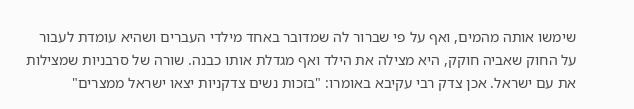שימשו אותה מהמים, ואף על פי שברור לה שמדובר באחד מילדי העברים ושהיא עומדת לעבור על החוק שאביה חוקק, היא מצילה את הילד ואף מגדלת אותו כבנה. שורה של סרבניות שמצילות את עם ישראל. אכן צדק רבי עקיבא באומרו: "בזכות נשים צדקניות יצאו ישראל ממצרים"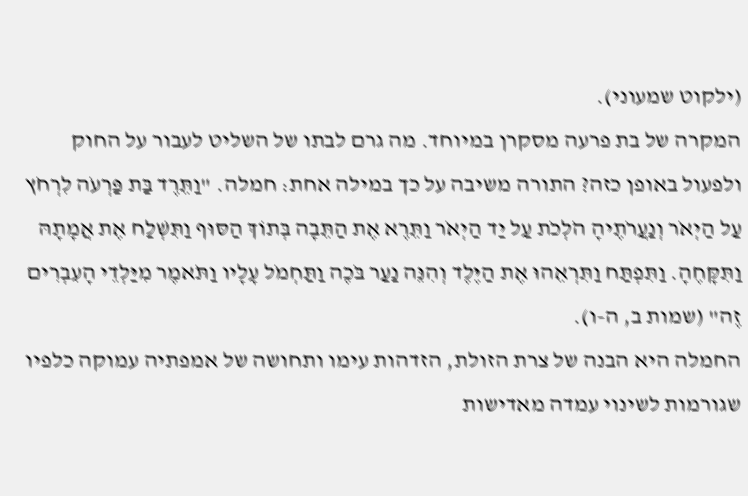(ילקוט שמעוני).
המקרה של בת פרעה מסקרן במיוחד. מה גרם לבתו של השליט לעבור על החוק ולפעול באופן כזה? התורה משיבה על כך במילה אחת: חמלה. "וַתֵּרֶד בַּת פַּרְעֹה לִרְחֹץ עַל הַיְאֹר וְנַעֲרֹתֶיהָ הֹלְכֹת עַל יַד הַיְאֹר וַתֵּרֶא אֶת הַתֵּבָה בְּתוֹךְ הַסּוּף וַתִּשְׁלַח אֶת אֲמָתָהּ וַתִּקָּחֶהָ. וַתִּפְתַּח וַתִּרְאֵהוּ אֶת הַיֶּלֶד וְהִנֵּה נַעַר בֹּכֶה וַתַּחְמֹל עָלָיו וַתֹּאמֶר מִיַּלְדֵי הָעִבְרִים זֶה" (שמות ב, ה-ו).
החמלה היא הבנה של צרת הזולת, הזדהות עימו ותחושה של אמפתיה עמוקה כלפיו שגורמות לשינוי עמדה מאדישות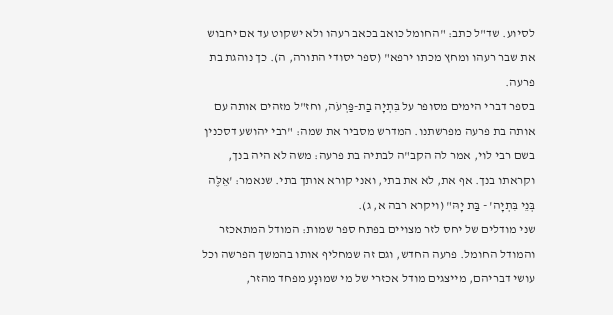לסיוע. שד"ל כתב: "החומל כואב בכאב רעהו ולא ישקוט עד אם יחבוש את שבר רעהו ומחץ מכתו ירפא" (ספר יסודי התורה, ה). כך נוהגת בת פרעה.
בספר דברי הימים מסופר על בִּתְיָה בַת-פַּרְעֹה, וחז"ל מזהים אותה עם אותה בת פרעה מפרשתנו. המדרש מסביר את שמה: "רבי יהושע דסכנין בשם רבי לוי, אמר לה הקב"ה לבתיה בת פרעה: משה לא היה בנך, וקראתו בנך. אף את, לא את בתי, ואני קורא אותך בתי. שנאמר: 'אֵלֶּה בְּנֵי בִּתְיָה' - בַּת יָהּ" (ויקרא רבה א, ג).
שני מודלים של יחס לזר מצויים בפתח ספר שמות: המודל המתאכזר והמודל החומל. פרעה החדש, וגם זה שמחליף אותו בהמשך הפרשה וכל עושי דבריהם, מייצגים מודל אכזרי של מי שמוּנָע מפחד מהזר,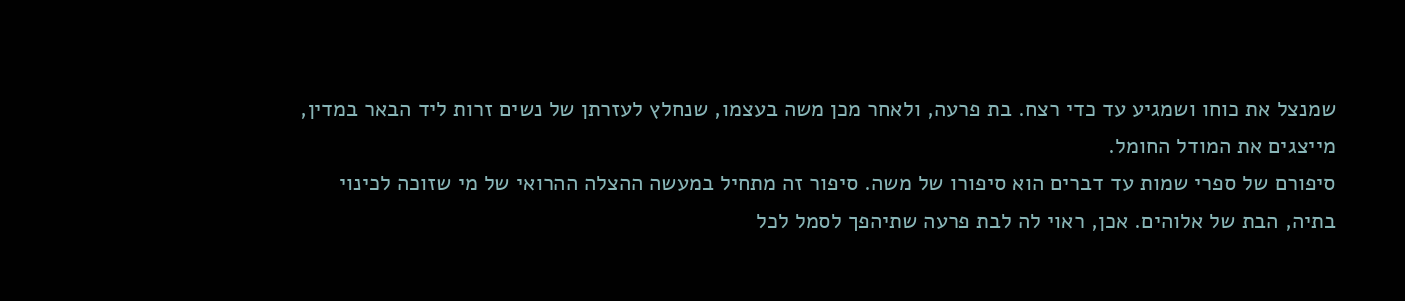שמנצל את כוחו ושמגיע עד כדי רצח. בת פרעה, ולאחר מכן משה בעצמו, שנחלץ לעזרתן של נשים זרות ליד הבאר במדין, מייצגים את המודל החומל.
סיפורם של ספרי שמות עד דברים הוא סיפורו של משה. סיפור זה מתחיל במעשה ההצלה ההרואי של מי שזוכה לכינוי בתיה, הבת של אלוהים. אכן, ראוי לה לבת פרעה שתיהפך לסמל לכל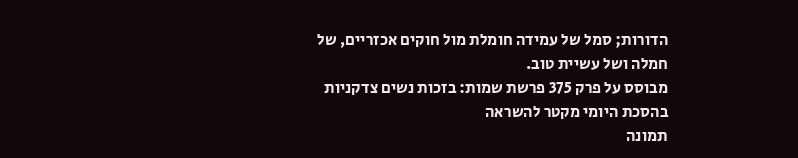הדורות; סמל של עמידה חומלת מול חוקים אכזריים, של חמלה ושל עשיית טוב.
מבוסס על פרק 375 פרשת שמות: בזכות נשים צדקניות בהסכת היומי מקטר להשראה
תמונה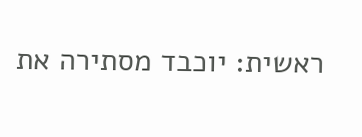ראשית: יוכבד מסתירה את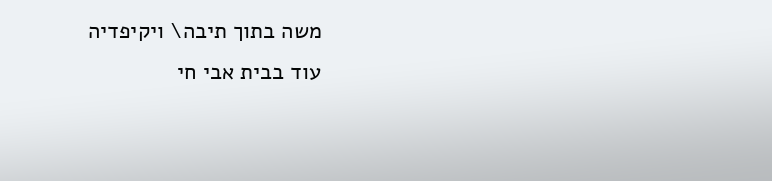משה בתוך תיבה\ ויקיפדיה
עוד בבית אבי חי